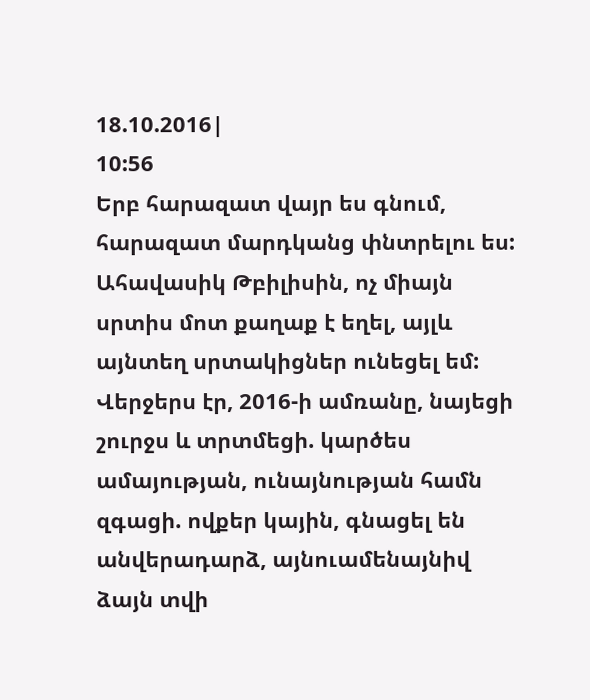18.10.2016|
10:56
Երբ հարազատ վայր ես գնում, հարազատ մարդկանց փնտրելու ես: Ահավասիկ Թբիլիսին, ոչ միայն սրտիս մոտ քաղաք է եղել, այլև այնտեղ սրտակիցներ ունեցել եմ: Վերջերս էր, 2016-ի ամռանը, նայեցի շուրջս և տրտմեցի. կարծես ամայության, ունայնության համն զգացի. ովքեր կային, գնացել են անվերադարձ, այնուամենայնիվ ձայն տվի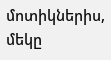մոտիկներիս, մեկը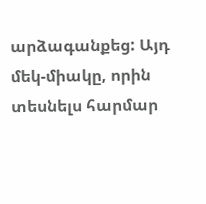արձագանքեց: Այդ մեկ-միակը, որին տեսնելս հարմար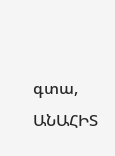գտա, ԱՆԱՀԻՏ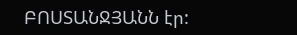ԲՈՍՏԱՆՋՅԱՆՆ էր: